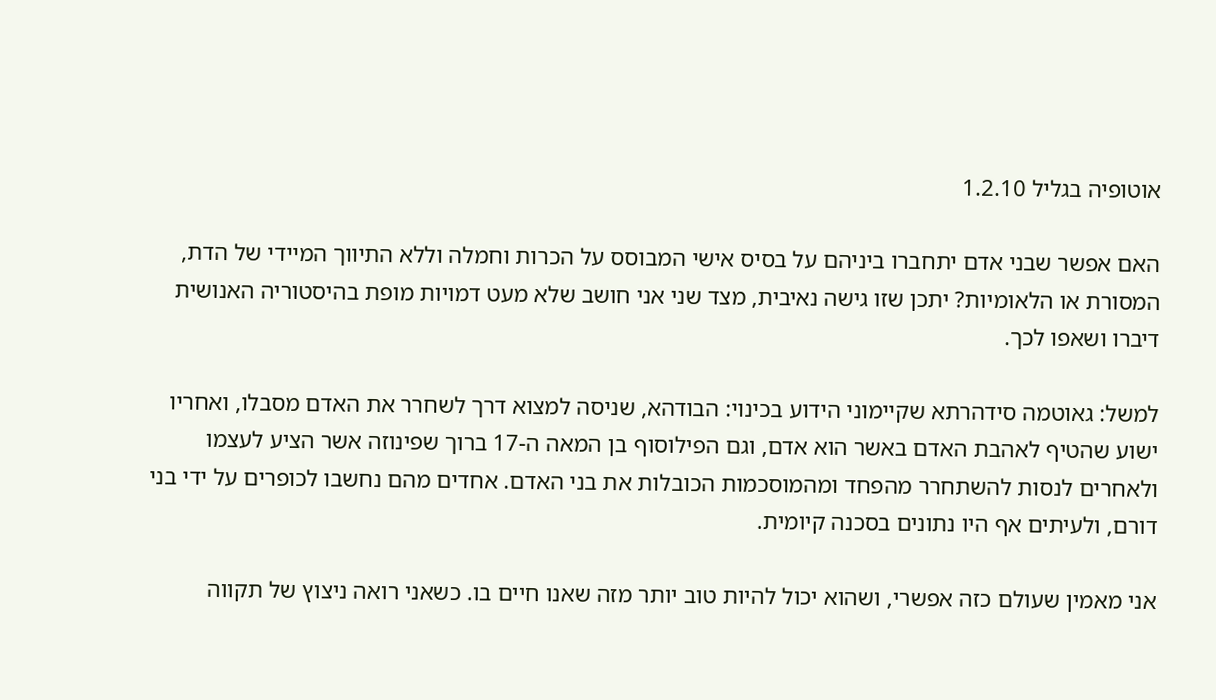אוטופיה בגליל 1.2.10

האם אפשר שבני אדם יתחברו ביניהם על בסיס אישי המבוסס על הכרות וחמלה וללא התיווך המיידי של הדת, המסורת או הלאומיות? יתכן שזו גישה נאיבית, מצד שני אני חושב שלא מעט דמויות מופת בהיסטוריה האנושית דיברו ושאפו לכך.

למשל: גאוטמה סידהרתא שקיימוני הידוע בכינוי: הבודהא, שניסה למצוא דרך לשחרר את האדם מסבלו, ואחריו ישוע שהטיף לאהבת האדם באשר הוא אדם, וגם הפילוסוף בן המאה ה-17 ברוך שפינוזה אשר הציע לעצמו ולאחרים לנסות להשתחרר מהפחד ומהמוסכמות הכובלות את בני האדם. אחדים מהם נחשבו לכופרים על ידי בני דורם, ולעיתים אף היו נתונים בסכנה קיומית.

אני מאמין שעולם כזה אפשרי, ושהוא יכול להיות טוב יותר מזה שאנו חיים בו. כשאני רואה ניצוץ של תקווה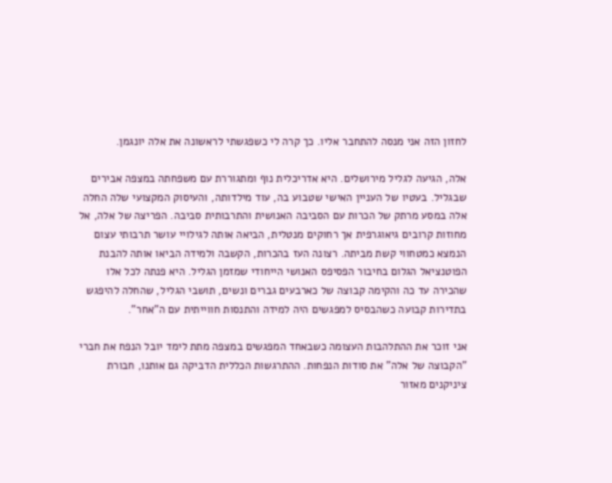לחזון הזה אני מנסה להתחבר אליו. כך קרה לי כשפגשתי לראשונה את אלה יונגמן.

אלה, הגיעה לגליל מירושלים. היא אדריכלית נוף ומתגוררת עם משפחתה במצפה אבירים שבגליל. בעטיו של העניין האישי שטבוע בה, עוד מילדותה, והעיסוק המקצועי שלה החלה אלה במסע מרתק של הכרות עם הסביבה האנושית והתרבותית סביבה. הפריצה של אלה, אל מחוזות קרובים גיאוגרפית אך רחוקים מנטלית, הביאה אותה לגילויי עושר תרבותי עצום הנמצא כמטחווי קשת מביתה. רצונה העז בהכרות, הקשבה ולמידה הביאו אותה להבנת הפוטנציאל הגלום בחיבור הפסיפס האנושי הייחודי שמזמן הגליל. היא פנתה לכל אלו שהכירה עד כה והקימה קבוצה של כארבעים גברים ונשים, תושבי הגליל, שהחלה להיפגש בתדירות קבועה כשהבסיס למפגשים היה למידה והתנסות חווייתית עם ה"אחר".

אני זוכר את ההתלהבות העצומה כשבאחד המפגשים במצפה מתת לימד יובל הנפח את חברי "הקבוצה של אלה" את סודות הנפחות. ההתרגשות הכללית הדביקה גם אותנו, חבורת ציניקנים מאזור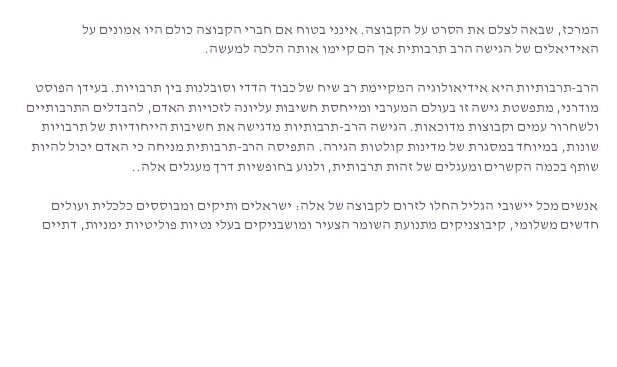המרכז, שבאה לצלם את הסרט על הקבוצה. אינני בטוח אם חברי הקבוצה כולם היו אמונים על האידיאלים של הגישה הרב תרבותית אך הם קיימו אותה הלכה למעשה.

הרב-תרבותיות היא אידיאולוגיה המקיימת רב שיח של כבוד הדדי וסובלנות בין תרבויות. בעידן הפוסט מודרני, מתפשטת גישה זו בעולם המערבי ומייחסת חשיבות עליונה לזכויות האדם, להבדלים התרבותיים ולשחרור עמים וקבוצות מדוכאות. הגישה הרב-תרבותיות מדגישה את חשיבות הייחודיות של תרבויות שונות, במיוחד במסגרת של מדינות קולטות הגירה. התפיסה הרב-תרבותית מניחה כי האדם יכול להיות שותף בכמה הקשרים ומעגלים של זהות תרבותית, ולנוע בחופשיות דרך מעגלים אלה..

אנשים מכל יישובי הגליל החלו לזרום לקבוצה של אלה: ישראלים ותיקים ומבוססים כלכלית ועולים חדשים משלומי, קיבוצניקים מתנועת השומר הצעיר ומושבניקים בעלי נטיות פוליטיות ימניות, דתיים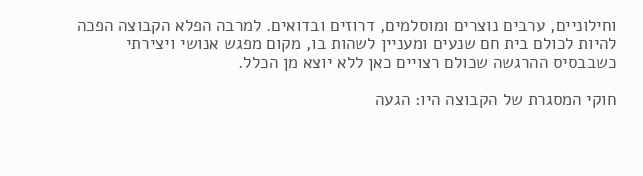וחילוניים, ערבים נוצרים ומוסלמים, דרוזים ובדואים. למרבה הפלא הקבוצה הפכה להיות לכולם בית חם שנעים ומעניין לשהות בו, מקום מפגש אנושי ויצירתי כשבבסיס ההרגשה שכולם רצויים כאן ללא יוצא מן הכלל.

חוקי המסגרת של הקבוצה היו: הגעה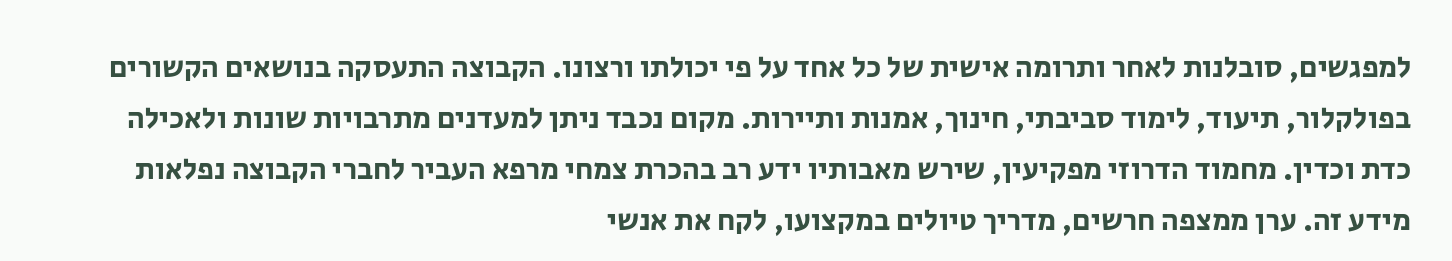למפגשים, סובלנות לאחר ותרומה אישית של כל אחד על פי יכולתו ורצונו. הקבוצה התעסקה בנושאים הקשורים בפולקלור, תיעוד, לימוד סביבתי, חינוך, אמנות ותיירות. מקום נכבד ניתן למעדנים מתרבויות שונות ולאכילה כדת וכדין. מחמוד הדרוזי מפקיעין, שירש מאבותיו ידע רב בהכרת צמחי מרפא העביר לחברי הקבוצה נפלאות מידע זה. ערן ממצפה חרשים, מדריך טיולים במקצועו, לקח את אנשי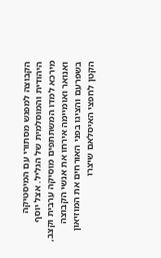הקבוצה למפגש מסתורי עם המיסטיקה היהודית והמוסלמית של הגליל. אצל יוסף מירכא למדו המשתתפים מוסיקה ערבית וקצב, ואנואר ואומיימה אירחו את אנשי הקבוצה בשפרעם והציגו בפני האורחים את המוזיאון הקטן לחפצי האיסלאם שיצרו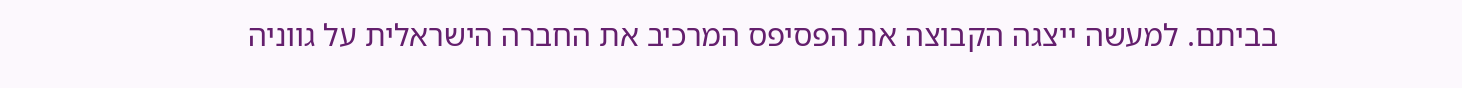בביתם. למעשה ייצגה הקבוצה את הפסיפס המרכיב את החברה הישראלית על גווניה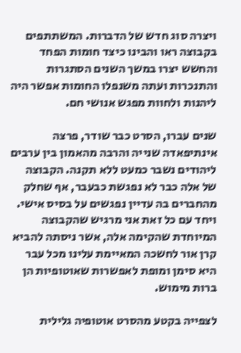ויצרה סוג חדש של הדברות. המשתתפים בקבוצה ראו והבינו כיצד חומות הפחד והחשש יצרו במשך השנים הסתגרות והתנכרות ועתה משנפלו החומות אפשר היה ליהנות ולחוות מפגש אנושי חם.

שנים עברו, הסרט כבר שודר, פרצה אינתיפאדה שנייה והרבה מהאמון בין ערבים ליהודים נשבר כמעט ללא תקנה. הקבוצה של אלה כבר לא נפגשת כבעבר, אף שחלק מהחברים בה עדיין נפגשים על בסיס אישי. ויחד עם כל זאת אני מרגיש שהקבוצה המיוחדת שהקימה אלה, אשר ניסתה להביא קרן אור לחשכה המאיימת עלינו מכל עבר היא סימן ומופת לאפשרות שאוטופיות הן ברות מימוש.

לצפייה בקטע מהסרט אוטופיה גלילית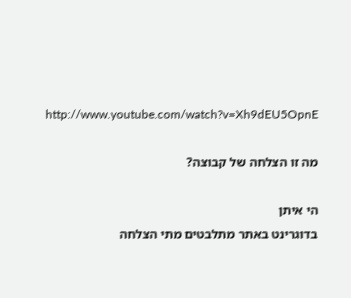http://www.youtube.com/watch?v=Xh9dEU5OpnE

מה זו הצלחה של קבוצה?

הי איתן
בדוגרינט באתר מתלבטים מתי הצלחה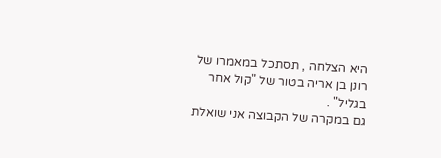היא הצלחה , תסתכל במאמרו של רונן בן אריה בטור של "קול אחר בגליל" .
גם במקרה של הקבוצה אני שואלת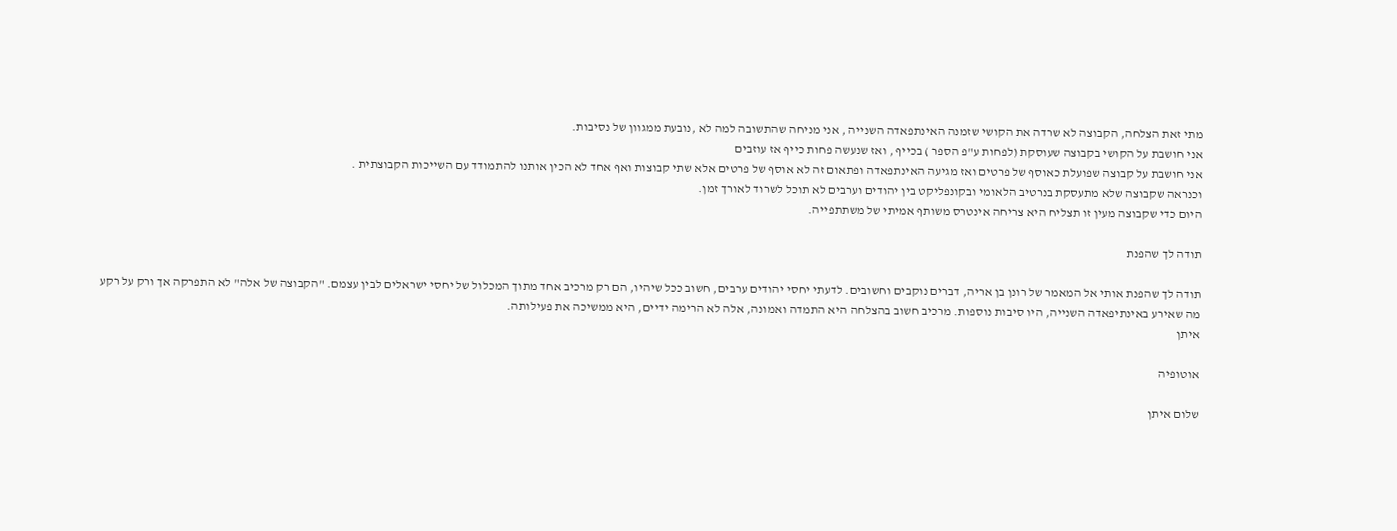מתי זאת הצלחה, הקבוצה לא שרדה את הקושי שזמנה האינתפאדה השנייה , אני מניחה שהתשובה למה לא ,נובעת ממגוון של נסיבות.
אני חושבת על הקושי בקבוצה שעוסקת (לפחות ע"פ הספר ) בכייף , ואז שנעשה פחות כייף אז עוזבים
אני חושבת על קבוצה שפועלת כאוסף של פרטים ואז מגיעה האינתפאדה ופתאום זה לא אוסף של פרטים אלא שתי קבוצות ואף אחד לא הכין אותנו להתמודד עם השייכות הקבוצתית .
וכנראה שקבוצה שלא מתעסקת בנרטיב הלאומי ובקונפליקט בין יהודים וערבים לא תוכל לשרוד לאורך זמן.
היום כדי שקבוצה מעין זו תצליח היא צריחה אינטרס משותף אמיתי של משתתפייה.

תודה לך שהפנת

תודה לך שהפנת אותי אל המאמר של רונן בן אריה, דברים נוקבים וחשובים. לדעתי יחסי יהודים ערבים, חשוב ככל שיהיו, הם רק מרכיב אחד מתוך המכלול של יחסי ישראלים לבין עצמם. "הקבוצה של אלה" לא התפרקה אך ורק על רקע מה שאירע באינתיפאדה השנייה, היו סיבות נוספות. מרכיב חשוב בהצלחה היא התמדה ואמונה, אלה לא הרימה ידיים, היא ממשיכה את פעילותה.
איתן

אוטופיה

שלום איתן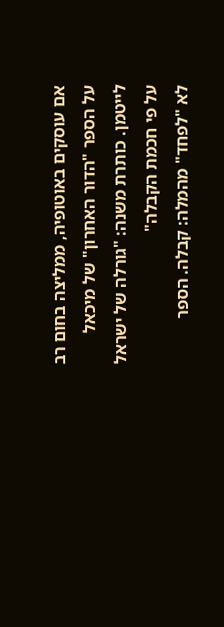אם עוסקים באוטופיה, ממליצה בחום רב על הספר "הדור האחרון" של מיכאל לייטמן. כותרת משנה: "גורלה של ישראל על פי חכמת הקבלה"
לא "לפחד" מהמלה: קבלה. הספר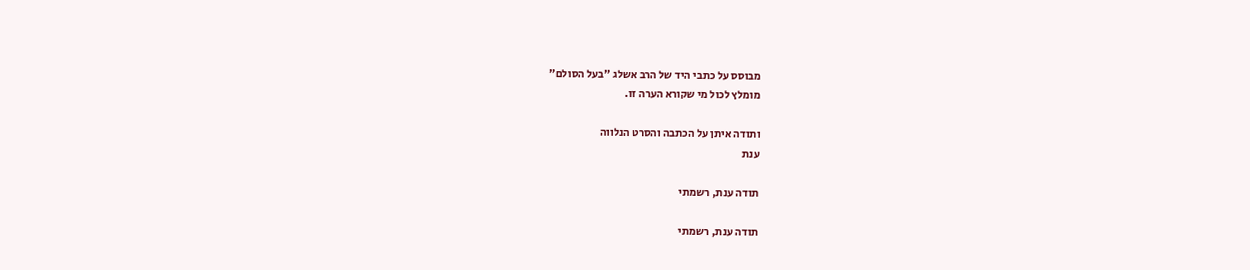מבוסס על כתבי היד של הרב אשלג "בעל הסולם"
מומלץ לכול מי שקורא הערה זו.

ותודה איתן על הכתבה והסרט הנלווה
ענת

תודה ענת, רשמתי

תודה ענת, רשמתי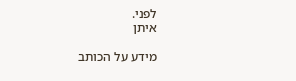לפני.
איתן

מידע על הכותב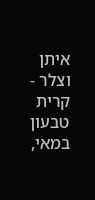איתן וצלר - קרית טבעון
במאי,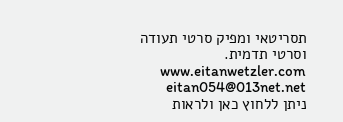תסריטאי ומפיק סרטי תעודה וסרטי תדמית. www.eitanwetzler.com eitan054@013net.net
ניתן ללחוץ כאן ולראות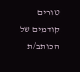טורים קודמים של הכותב/ת